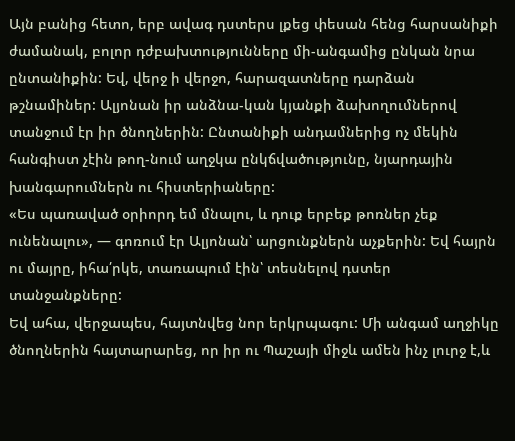Այն բանից հետո, երբ ավագ դստերս լքեց փեսան հենց հարսանիքի ժամանակ, բոլոր դժբախտությունները մի-անգամից ընկան նրա ընտանիքին: Եվ, վերջ ի վերջո, հարազատները դարձան թշնամիներ: Ալյոնան իր անձնա-կան կյանքի ձախողումներով տանջում էր իր ծնողներին: Ընտանիքի անդամներից ոչ մեկին հանգիստ չէին թող-նում աղջկա ընկճվածությունը, նյարդային խանգարումներն ու հիստերիաները:
«Ես պառաված օրիորդ եմ մնալու, և դուք երբեք թոռներ չեք ունենալու», — գոռում էր Ալյոնան՝ արցունքներն աչքերին: Եվ հայրն ու մայրը, իհա՛րկե, տառապում էին՝ տեսնելով դստեր տանջանքները:
Եվ ահա, վերջապես, հայտնվեց նոր երկրպագու: Մի անգամ աղջիկը ծնողներին հայտարարեց, որ իր ու Պաշայի միջև ամեն ինչ լուրջ է,և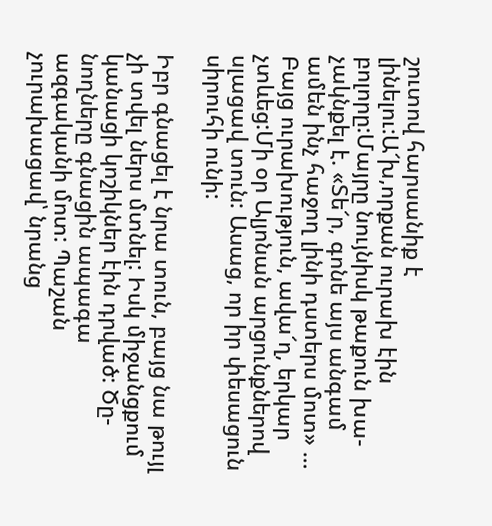շուտով հարսանիք է լինելու:Ա՜խ,որքան ուրախ էին բոլորը:Մայրը նույնիսկ թաքուն խա-չակնքել է. «Տե՜ր, գոնե այս անգամ ամեն ինչ հաջող լինի դստերս մոտ» … Բայց ուրախություն, ավա՜ղ, երկար չտևեց:Մի օր Ալյոնան արցունքներով սլացավ տուն: Ասաց, որ իր փեսացուն սիրուհի ունի:

Իբր գնացել է նրա տուն, բայց նա թույլ չի տվել ներս մտնել: Իսկ միջանցքում կանացի կոշիկներ էին դրված: Ծը-նողները գնացին ապագա ազգականի մոտ: Պաշան չուրախացավ՝ նրանց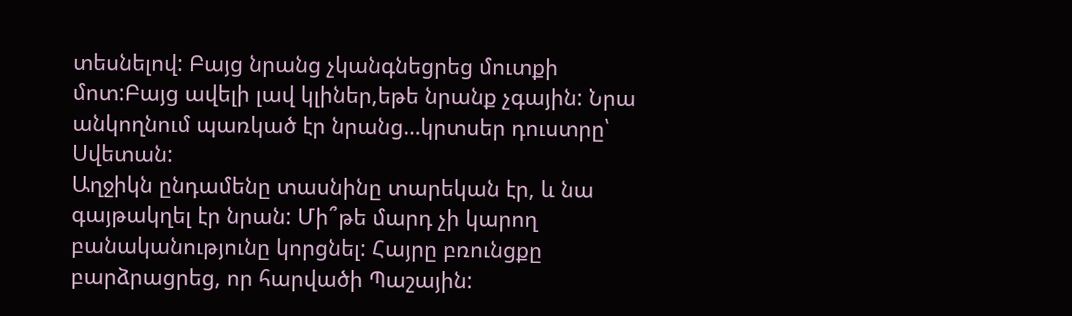տեսնելով: Բայց նրանց չկանգնեցրեց մուտքի մոտ:Բայց ավելի լավ կլիներ,եթե նրանք չգային: Նրա անկողնում պառկած էր նրանց…կրտսեր դուստրը՝ Սվետան:
Աղջիկն ընդամենը տասնինը տարեկան էր, և նա գայթակղել էր նրան: Մի՞թե մարդ չի կարող բանականությունը կորցնել: Հայրը բռունցքը բարձրացրեց, որ հարվածի Պաշային: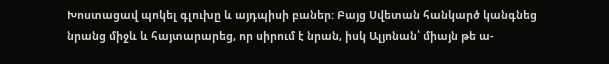Խոստացավ պոկել գլուխը և այդպիսի բաներ: Բայց Սվետան հանկարծ կանգնեց նրանց միջև և հայտարարեց, որ սիրում է նրան, իսկ Ալյոնան՝ միայն թե ա-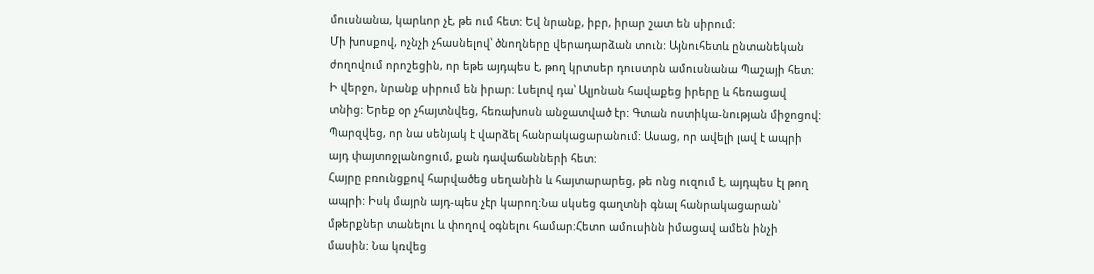մուսնանա, կարևոր չէ, թե ում հետ: Եվ նրանք, իբր, իրար շատ են սիրում:
Մի խոսքով, ոչնչի չհասնելով՝ ծնողները վերադարձան տուն: Այնուհետև ընտանեկան ժողովում որոշեցին, որ եթե այդպես է, թող կրտսեր դուստրն ամուսնանա Պաշայի հետ: Ի վերջո, նրանք սիրում են իրար: Լսելով դա՝ Ալյոնան հավաքեց իրերը և հեռացավ տնից: Երեք օր չհայտնվեց, հեռախոսն անջատված էր: Գտան ոստիկա-նության միջոցով: Պարզվեց, որ նա սենյակ է վարձել հանրակացարանում: Ասաց, որ ավելի լավ է ապրի այդ փայտոջլանոցում, քան դավաճանների հետ:
Հայրը բռունցքով հարվածեց սեղանին և հայտարարեց, թե ոնց ուզում է, այդպես էլ թող ապրի: Իսկ մայրն այդ-պես չէր կարող:Նա սկսեց գաղտնի գնալ հանրակացարան՝ մթերքներ տանելու և փողով օգնելու համար:Հետո ամուսինն իմացավ ամեն ինչի մասին: Նա կռվեց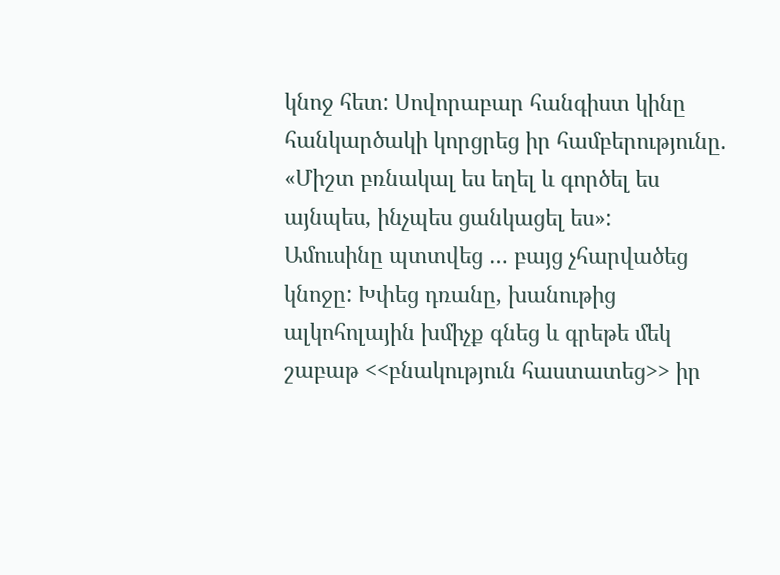կնոջ հետ: Սովորաբար հանգիստ կինը հանկարծակի կորցրեց իր համբերությունը.
«Միշտ բռնակալ ես եղել և գործել ես այնպես, ինչպես ցանկացել ես»:
Ամուսինը պտտվեց … բայց չհարվածեց կնոջը: Խփեց դռանը, խանութից ալկոհոլային խմիչք գնեց և գրեթե մեկ շաբաթ <<բնակություն հաստատեց>> իր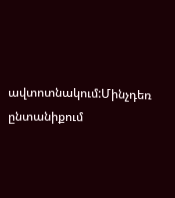ավտոտնակում:Մինչդեռ ընտանիքում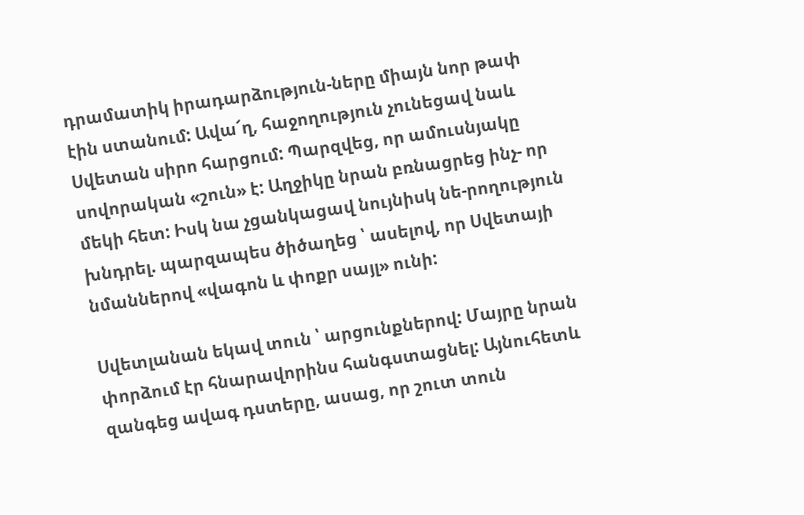դրամատիկ իրադարձություն-ները միայն նոր թափ էին ստանում: Ավա՜ղ, հաջողություն չունեցավ նաև Սվետան սիրո հարցում: Պարզվեց, որ ամուսնյակը սովորական «շուն» է: Աղջիկը նրան բռնացրեց ինչ- որ մեկի հետ: Իսկ նա չցանկացավ նույնիսկ նե-րողություն խնդրել. պարզապես ծիծաղեց ՝ ասելով, որ Սվետայի նմաններով «վագոն և փոքր սայլ» ունի:

Սվետլանան եկավ տուն ՝ արցունքներով: Մայրը նրան փորձում էր հնարավորինս հանգստացնել: Այնուհետև զանգեց ավագ դստերը, ասաց, որ շուտ տուն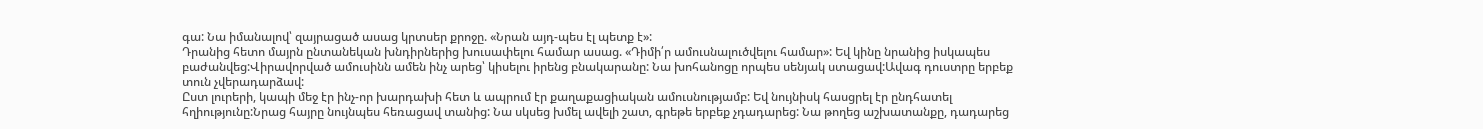գա: Նա իմանալով՝ զայրացած ասաց կրտսեր քրոջը. «Նրան այդ-պես էլ պետք է»:
Դրանից հետո մայրն ընտանեկան խնդիրներից խուսափելու համար ասաց. «Դիմի՛ր ամուսնալուծվելու համար»: Եվ կինը նրանից իսկապես բաժանվեց:Վիրավորված ամուսինն ամեն ինչ արեց՝ կիսելու իրենց բնակարանը: Նա խոհանոցը որպես սենյակ ստացավ:Ավագ դուստրը երբեք տուն չվերադարձավ:
Ըստ լուրերի, կապի մեջ էր ինչ-որ խարդախի հետ և ապրում էր քաղաքացիական ամուսնությամբ: Եվ նույնիսկ հասցրել էր ընդհատել հղիությունը:Նրաց հայրը նույնպես հեռացավ տանից: Նա սկսեց խմել ավելի շատ, գրեթե երբեք չդադարեց: Նա թողեց աշխատանքը, դադարեց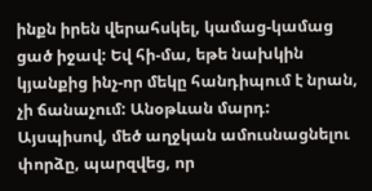ինքն իրեն վերահսկել, կամաց-կամաց ցած իջավ: Եվ հի-մա, եթե նախկին կյանքից ինչ-որ մեկը հանդիպում է նրան, չի ճանաչում: Անօթևան մարդ:
Այսպիսով, մեծ աղջկան ամուսնացնելու փորձը, պարզվեց, որ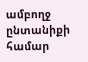ամբողջ ընտանիքի համար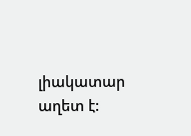լիակատար աղետ է: